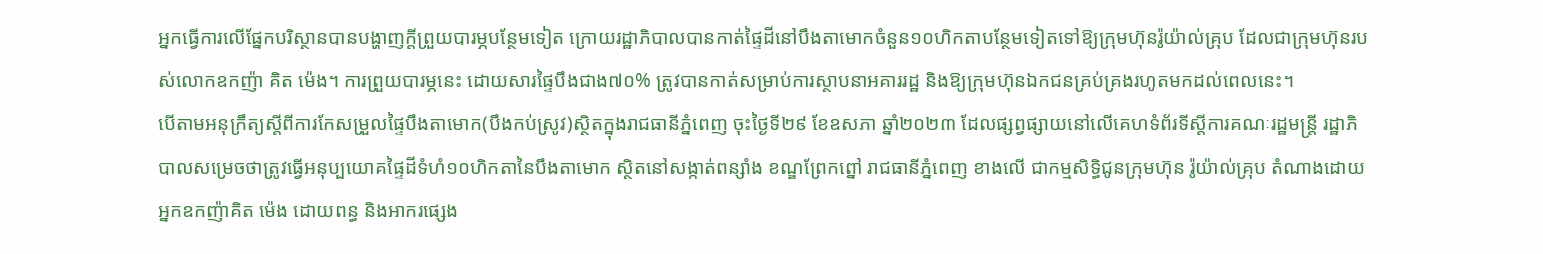អ្នកធ្វើការលើផ្នែកបរិស្ថានបានបង្ហាញក្តីព្រួយបារម្ភបន្ថែមទៀត ក្រោយរដ្ឋាភិបាលបានកាត់ផ្ទៃដីនៅបឹងតាមោកចំនួន១០ហិកតាបន្ថែមទៀតទៅឱ្យក្រុមហ៊ុនរ៉ូយ៉ាល់គ្រុប ដែលជាក្រុមហ៊ុនរបស់លោកឧកញ៉ា គិត ម៉េង។ ការព្រួយបារម្ភនេះ ដោយសារផ្ទៃបឹងជាង៧០% ត្រូវបានកាត់សម្រាប់ការស្ថាបនាអគាររដ្ឋ និងឱ្យក្រុមហ៊ុនឯកជនគ្រប់គ្រងរហូតមកដល់ពេលនេះ។
បើតាមអនុក្រឹត្យស្តីពីការកែសម្រួលផ្ទៃបឹងតាមោក(បឹងកប់ស្រូវ)ស្ថិតក្នុងរាជធានីភ្នំពេញ ចុះថ្ងៃទី២៩ ខែឧសភា ឆ្នាំ២០២៣ ដែលផ្សព្វផ្សាយនៅលើគេហទំព័រទីស្តីការគណៈរដ្ឋមន្រ្តី រដ្ឋាភិបាលសម្រេចថាត្រូវធ្វើអនុប្បយោគផ្ទៃដីទំហំ១០ហិកតានៃបឹងតាមោក ស្ថិតនៅសង្កាត់ពន្សាំង ខណ្ឌព្រែកព្នៅ រាជធានីភ្នំពេញ ខាងលើ ជាកម្មសិទ្ធិជូនក្រុមហ៊ុន រ៉ូយ៉ាល់គ្រុប តំណាងដោយអ្នកឧកញ៉ាគិត ម៉េង ដោយពន្ធ និងអាករផ្សេង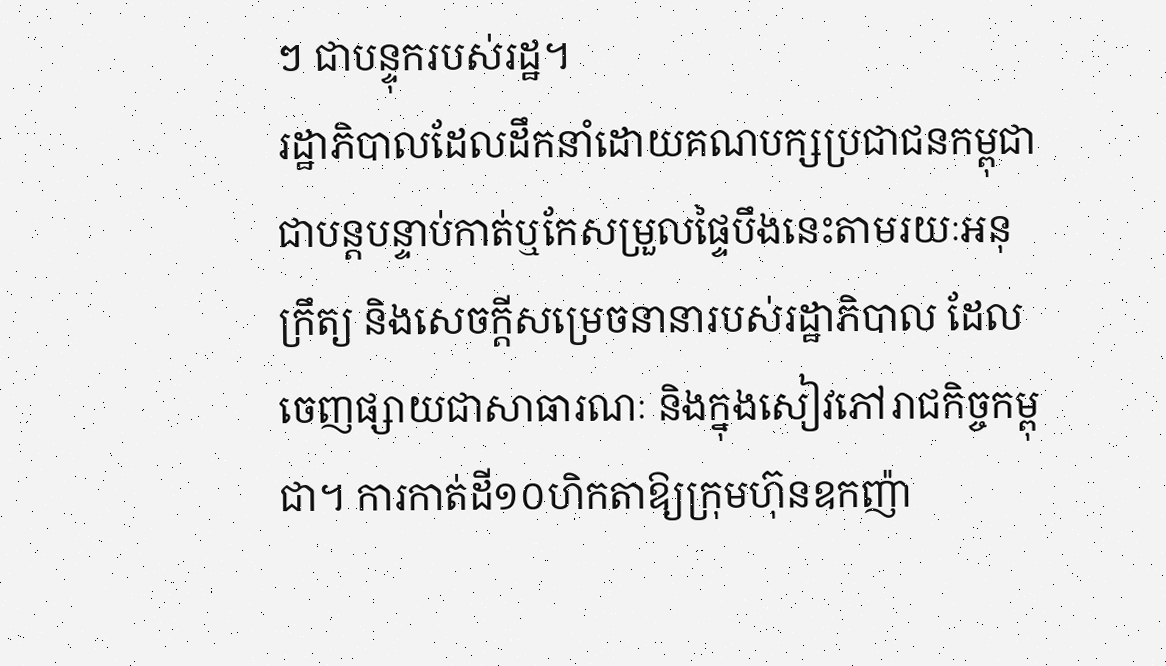ៗ ជាបន្ទុករបស់រដ្ឋ។
រដ្ឋាភិបាលដែលដឹកនាំដោយគណបក្សប្រជាជនកម្ពុជា ជាបន្តបន្ទាប់កាត់ឬកែសម្រួលផ្ទៃបឹងនេះតាមរយៈអនុក្រឹត្យ និងសេចក្តីសម្រេចនានារបស់រដ្ឋាភិបាល ដែលចេញផ្សាយជាសាធារណៈ និងក្នុងសៀវភៅរាជកិច្ចកម្ពុជា។ ការកាត់ដី១០ហិកតាឱ្យក្រុមហ៊ុនឧកញ៉ា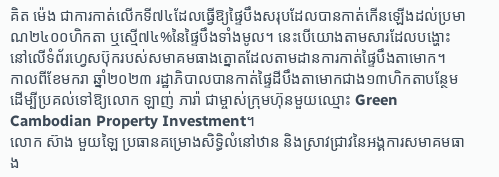គិត ម៉េង ជាការកាត់លើកទី៧៤ដែលធ្វើឱ្យផ្ទៃបឹងសរុបដែលបានកាត់កើនឡើងដល់ប្រមាណ២៤០០ហិកតា ឬស្មើ៧៤%នៃផ្ទៃបឹងទាំងមូល។ នេះបើយោងតាមសារដែលបង្ហោះនៅលើទំព័រហ្វេសប៊ុករបស់សមាគមធាងត្នោតដែលតាមដានការកាត់ផ្ទៃបឹងតាមោក។
កាលពីខែមករា ឆ្នាំ២០២៣ រដ្ឋាភិបាលបានកាត់ផ្ទៃដីបឹងតាមោកជាង១៣ហិកតាបន្ថែម ដើម្បីប្រគល់ទៅឱ្យលោក ឡាញ់ ភារ៉ា ជាម្ចាស់ក្រុមហ៊ុនមួយឈ្មោះ Green Cambodian Property Investment។
លោក ស៊ាង មួយឡៃ ប្រធានគម្រោងសិទ្ធិលំនៅឋាន និងស្រាវជ្រាវនៃអង្គការសមាគមធាង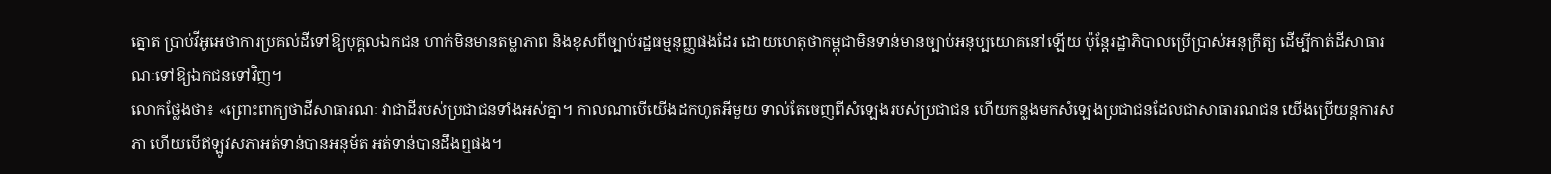ត្នោត ប្រាប់វីអូអេថាការប្រគល់ដីទៅឱ្យបុគ្គលឯកជន ហាក់មិនមានតម្លាភាព និងខុសពីច្បាប់រដ្ឋធម្មនុញ្ញផងដែរ ដោយហេតុថាកម្ពុជាមិនទាន់មានច្បាប់អនុប្បយោគនៅឡើយ ប៉ុន្តែរដ្ឋាភិបាលប្រើប្រាស់អនុក្រឹត្យ ដើម្បីកាត់ដីសាធារណៈទៅឱ្យឯកជនទៅវិញ។
លោកថ្លែងថា៖ «ព្រោះពាក្យថាដីសាធារណៈ វាជាដីរបស់ប្រជាជនទាំងអស់គ្នា។ កាលណាបើយើងដកហូតអីមួយ ទាល់តែចេញពីសំឡេងរបស់ប្រជាជន ហើយកន្លងមកសំឡេងប្រជាជនដែលជាសាធារណជន យើងប្រើយន្ដការសភា ហើយបើឥឡូវសភាអត់ទាន់បានអនុម័ត អត់ទាន់បានដឹងឮផង។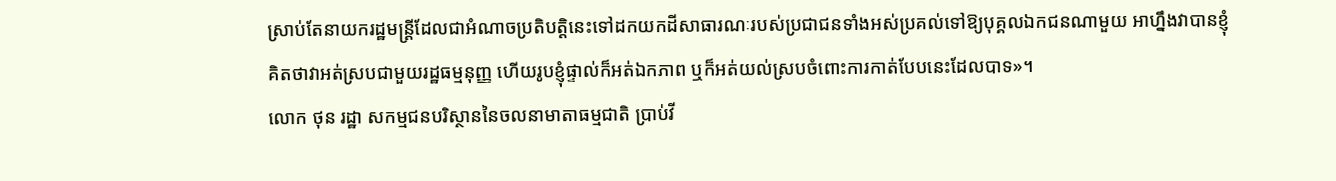ស្រាប់តែនាយករដ្ឋមន្រ្ដីដែលជាអំណាចប្រតិបត្តិនេះទៅដកយកដីសាធារណៈរបស់ប្រជាជនទាំងអស់ប្រគល់ទៅឱ្យបុគ្គលឯកជនណាមួយ អាហ្នឹងវាបានខ្ញុំគិតថាវាអត់ស្របជាមួយរដ្ឋធម្មនុញ្ញ ហើយរូបខ្ញុំផ្ទាល់ក៏អត់ឯកភាព ឬក៏អត់យល់ស្របចំពោះការកាត់បែបនេះដែលបាទ»។
លោក ថុន រដ្ឋា សកម្មជនបរិស្ថាននៃចលនាមាតាធម្មជាតិ ប្រាប់វី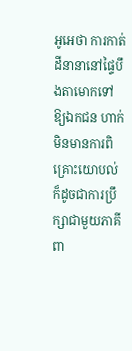អូអេថា ការកាត់ដីនានានៅផ្ទៃបឹងតាមោកទៅឱ្យឯកជន ហាក់មិនមានការពិគ្រោះយោបល់ ក៏ដូចជាការប្រឹក្សាជាមួយភាគីពា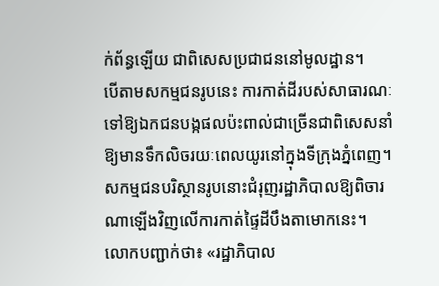ក់ព័ន្ធឡើយ ជាពិសេសប្រជាជននៅមូលដ្ឋាន។
បើតាមសកម្មជនរូបនេះ ការកាត់ដីរបស់សាធារណៈទៅឱ្យឯកជនបង្កផលប៉ះពាល់ជាច្រើនជាពិសេសនាំឱ្យមានទឹកលិចរយៈពេលយូរនៅក្នុងទីក្រុងភ្នំពេញ។
សកម្មជនបរិស្ថានរូបនោះជំរុញរដ្ឋាភិបាលឱ្យពិចារណាឡើងវិញលើការកាត់ផ្ទៃដីបឹងតាមោកនេះ។
លោកបញ្ជាក់ថា៖ «រដ្ឋាភិបាល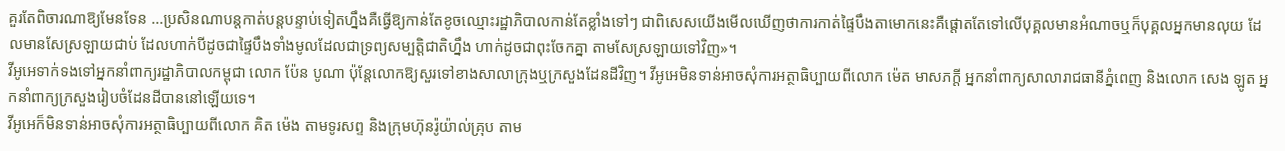គួរតែពិចារណាឱ្យមែនទែន ...ប្រសិនណាបន្តកាត់បន្តបន្ទាប់ទៀតហ្នឹងគឺធ្វើឱ្យកាន់តែខូចឈ្មោះរដ្ឋាភិបាលកាន់តែខ្លាំងទៅៗ ជាពិសេសយើងមើលឃើញថាការកាត់ផ្ទៃបឹងតាមោកនេះគឺផ្តោតតែទៅលើបុគ្គលមានអំណាចឬក៏បុគ្គលអ្នកមានលុយ ដែលមានសែស្រឡាយជាប់ ដែលហាក់បីដូចជាផ្ទៃបឹងទាំងមូលដែលជាទ្រព្យសម្បត្តិជាតិហ្នឹង ហាក់ដូចជាពុះចែកគ្នា តាមសែស្រឡាយទៅវិញ»។
វីអូអេទាក់ទងទៅអ្នកនាំពាក្យរដ្ឋាភិបាលកម្ពុជា លោក ប៉ែន បូណា ប៉ុន្តែលោកឱ្យសួរទៅខាងសាលាក្រុងឬក្រសួងដែនដីវិញ។ វីអូអេមិនទាន់អាចសុំការអត្ថាធិប្បាយពីលោក ម៉េត មាសភក្តី អ្នកនាំពាក្យសាលារាជធានីភ្នំពេញ និងលោក សេង ឡូត អ្នកនាំពាក្យក្រសួងរៀបចំដែនដីបាននៅឡើយទេ។
វីអូអេក៏មិនទាន់អាចសុំការអត្ថាធិប្បាយពីលោក គិត ម៉េង តាមទូរសព្ទ និងក្រុមហ៊ុនរ៉ូយ៉ាល់គ្រុប តាម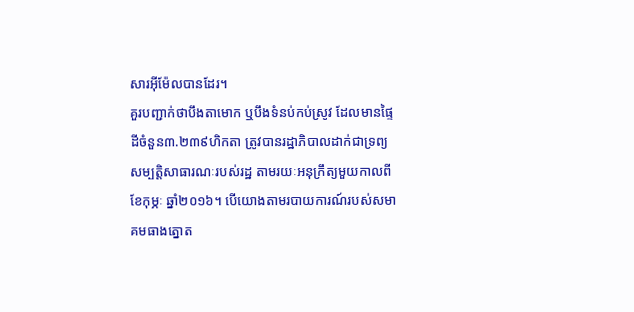សារអ៊ីម៉ែលបានដែរ។
គួរបញ្ជាក់ថាបឹងតាមោក ឬបឹងទំនប់កប់ស្រូវ ដែលមានផ្ទៃដីចំនួន៣.២៣៩ហិកតា ត្រូវបានរដ្ឋាភិបាលដាក់ជាទ្រព្យសម្បតិ្តសាធារណៈរបស់រដ្ឋ តាមរយៈអនុក្រឹត្យមួយកាលពីខែកុម្ភៈ ឆ្នាំ២០១៦។ បើយោងតាមរបាយការណ៍របស់សមាគមធាងត្នោត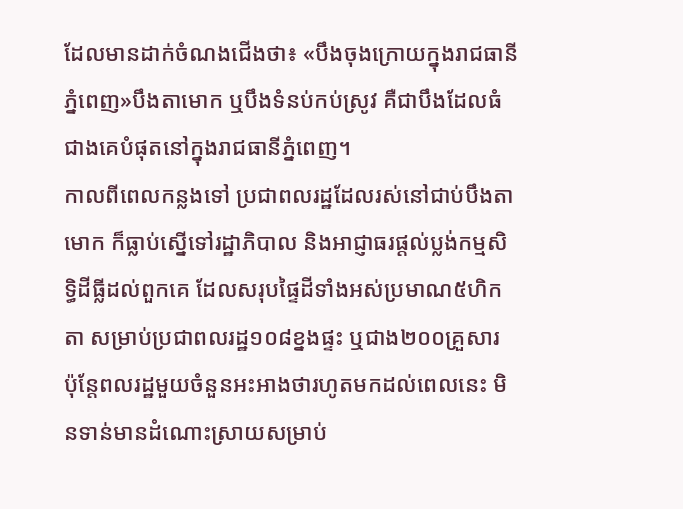ដែលមានដាក់ចំណងជើងថា៖ «បឹងចុងក្រោយក្នុងរាជធានីភ្នំពេញ»បឹងតាមោក ឬបឹងទំនប់កប់ស្រូវ គឺជាបឹងដែលធំជាងគេបំផុតនៅក្នុងរាជធានីភ្នំពេញ។
កាលពីពេលកន្លងទៅ ប្រជាពលរដ្ឋដែលរស់នៅជាប់បឹងតាមោក ក៏ធ្លាប់ស្នើទៅរដ្ឋាភិបាល និងអាជ្ញាធរផ្តល់ប្លង់កម្មសិទ្ធិដីធ្លីដល់ពួកគេ ដែលសរុបផ្ទៃដីទាំងអស់ប្រមាណ៥ហិកតា សម្រាប់ប្រជាពលរដ្ឋ១០៨ខ្នងផ្ទះ ឬជាង២០០គ្រួសារ ប៉ុន្តែពលរដ្ឋមួយចំនួនអះអាងថារហូតមកដល់ពេលនេះ មិនទាន់មានដំណោះស្រាយសម្រាប់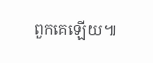ពួកគេឡើយ៕